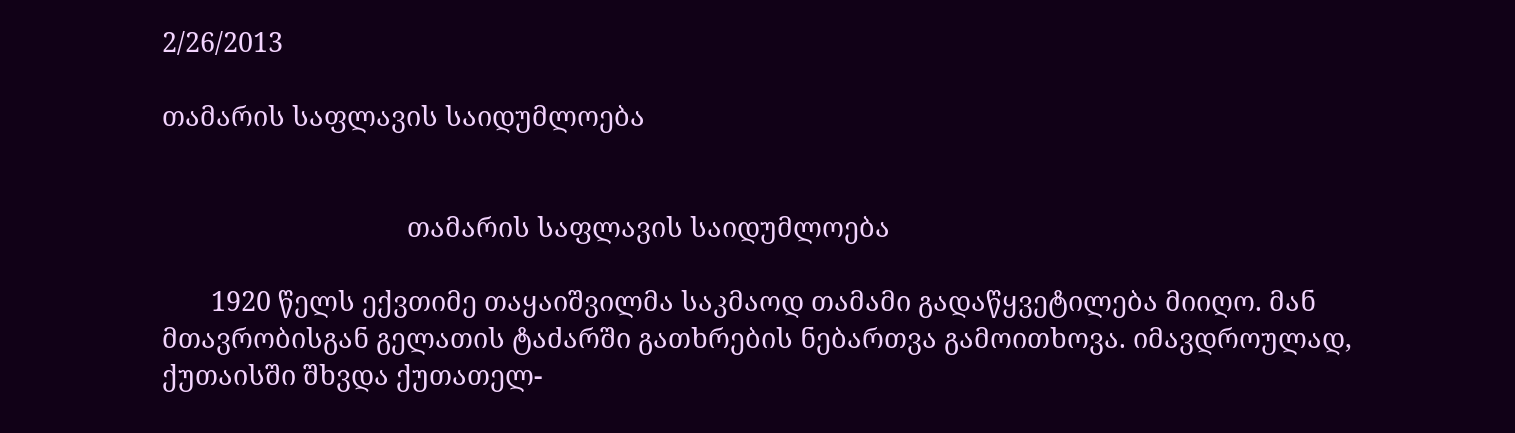2/26/2013

თამარის საფლავის საიდუმლოება


                                   თამარის საფლავის საიდუმლოება

       1920 წელს ექვთიმე თაყაიშვილმა საკმაოდ თამამი გადაწყვეტილება მიიღო. მან მთავრობისგან გელათის ტაძარში გათხრების ნებართვა გამოითხოვა. იმავდროულად, ქუთაისში შხვდა ქუთათელ-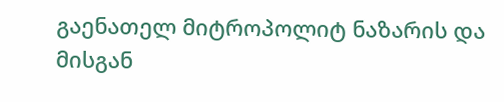გაენათელ მიტროპოლიტ ნაზარის და მისგან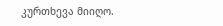კურთხევა მიიღო.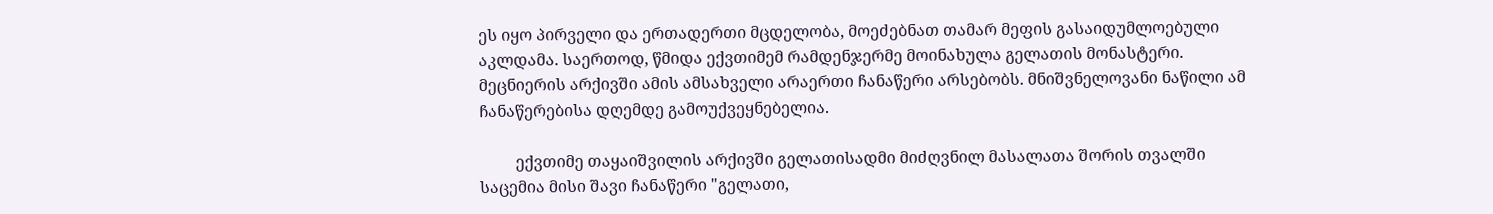ეს იყო პირველი და ერთადერთი მცდელობა, მოეძებნათ თამარ მეფის გასაიდუმლოებული აკლდამა. საერთოდ, წმიდა ექვთიმემ რამდენჯერმე მოინახულა გელათის მონასტერი. მეცნიერის არქივში ამის ამსახველი არაერთი ჩანაწერი არსებობს. მნიშვნელოვანი ნაწილი ამ ჩანაწერებისა დღემდე გამოუქვეყნებელია.

         ექვთიმე თაყაიშვილის არქივში გელათისადმი მიძღვნილ მასალათა შორის თვალში საცემია მისი შავი ჩანაწერი "გელათი,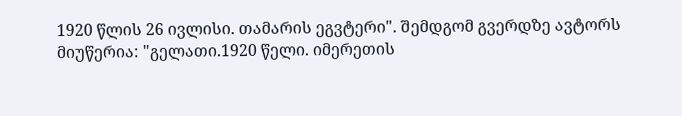1920 წლის 26 ივლისი. თამარის ეგვტერი". შემდგომ გვერდზე ავტორს მიუწერია: "გელათი.1920 წელი. იმერეთის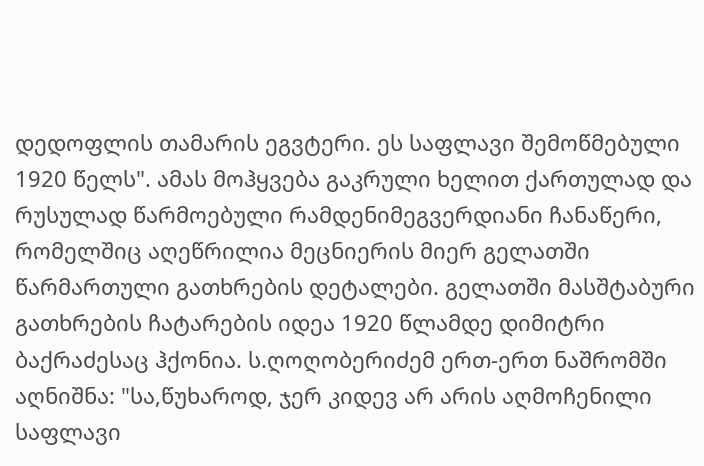დედოფლის თამარის ეგვტერი. ეს საფლავი შემოწმებული 1920 წელს". ამას მოჰყვება გაკრული ხელით ქართულად და რუსულად წარმოებული რამდენიმეგვერდიანი ჩანაწერი, რომელშიც აღეწრილია მეცნიერის მიერ გელათში წარმართული გათხრების დეტალები. გელათში მასშტაბური გათხრების ჩატარების იდეა 1920 წლამდე დიმიტრი ბაქრაძესაც ჰქონია. ს.ღოღობერიძემ ერთ-ერთ ნაშრომში აღნიშნა: "სა,წუხაროდ, ჯერ კიდევ არ არის აღმოჩენილი საფლავი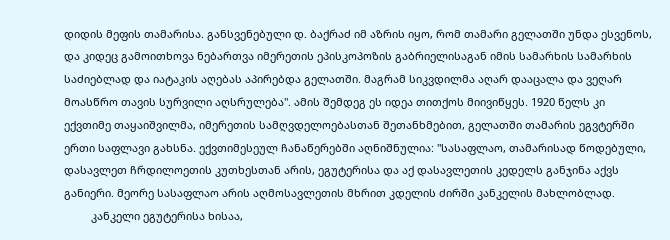დიდის მეფის თამარისა. განსვენებული დ. ბაქრაძ იმ აზრის იყო, რომ თამარი გელათში უნდა ესვენოს, და კიდეც გამოითხოვა ნებართვა იმერეთის ეპისკოპოზის გაბრიელისაგან იმის სამარხის სამარხის საძიებლად და იატაკის აღებას აპირებდა გელათში. მაგრამ სიკვდილმა აღარ დააცალა და ვეღარ მოასწრო თავის სურვილი აღსრულება". ამის შემდეგ ეს იდეა თითქოს მიივიწყეს. 1920 წელს კი ექვთიმე თაყაიშვილმა, იმერეთის სამღვდელოებასთან შეთანხმებით, გელათში თამარის ეგვტერში ერთი საფლავი გახსნა. ექვთიმესეულ ჩანაწერებში აღნიშნულია: "სასაფლაო, თამარისად წოდებული, დასავლეთ ჩრდილოეთის კუთხესთან არის, ეგუტერისა და აქ დასავლეთის კედელს განჯინა აქვს განიერი. მეორე სასაფლაო არის აღმოსავლეთის მხრით კდელის ძირში კანკელის მახლობლად.
         კანკელი ეგუტერისა ხისაა,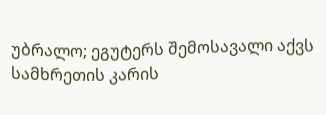უბრალო; ეგუტერს შემოსავალი აქვს სამხრეთის კარის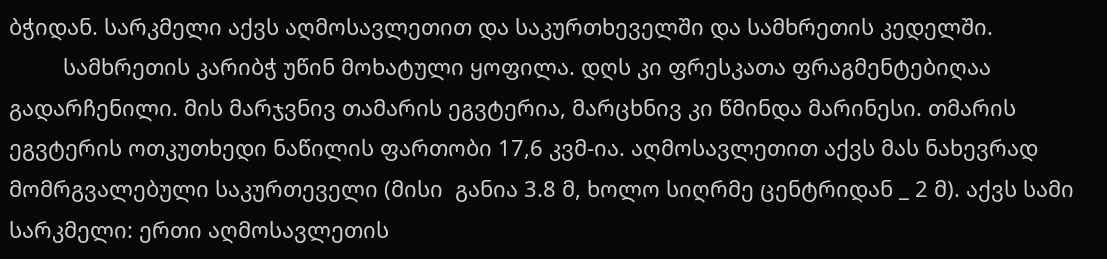ბჭიდან. სარკმელი აქვს აღმოსავლეთით და საკურთხეველში და სამხრეთის კედელში.
         სამხრეთის კარიბჭ უწინ მოხატული ყოფილა. დღს კი ფრესკათა ფრაგმენტებიღაა გადარჩენილი. მის მარჯვნივ თამარის ეგვტერია, მარცხნივ კი წმინდა მარინესი. თმარის ეგვტერის ოთკუთხედი ნაწილის ფართობი 17,6 კვმ-ია. აღმოსავლეთით აქვს მას ნახევრად მომრგვალებული საკურთეველი (მისი  განია 3.8 მ, ხოლო სიღრმე ცენტრიდან _ 2 მ). აქვს სამი სარკმელი: ერთი აღმოსავლეთის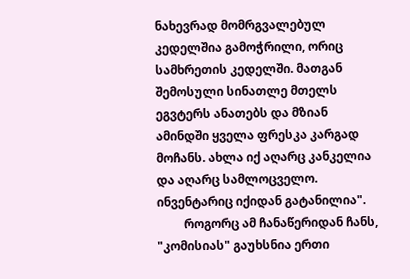ნახევრად მომრგვალებულ კედელშია გამოჭრილი, ორიც სამხრეთის კედელში. მათგან შემოსული სინათლე მთელს ეგვტერს ანათებს და მზიან ამინდში ყველა ფრესკა კარგად მოჩანს. ახლა იქ აღარც კანკელია და აღარც სამლოცველო. ინვენტარიც იქიდან გატანილია".
         როგორც ამ ჩანაწერიდან ჩანს, "კომისიას" გაუხსნია ერთი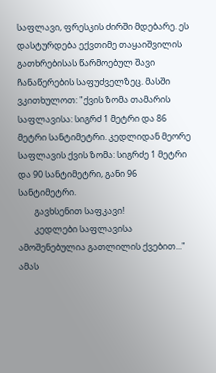საფლავი, ფრესკის ძირში მდებარე. ეს დასტურდება ექვთიმე თაყაიშვილის გათხრებისას წარმოებულ შავი ჩანაწერების საფუძველზეც. მასში ვკითხულოთ: "ქვის ზომა თამარის საფლავისა: სიგრძ 1 მეტრი და 86 მეტრი სანტიმეტრი. კედლიდან მეორე საფლავის ქვის ზომა: სიგრძე 1 მეტრი და 90 სანტიმეტრი, განი 96 სანტიმეტრი.
        გავხსენით საფკავი!
        კედლები საფლავისა ამოშენებულია გათლილის ქვებით..." ამას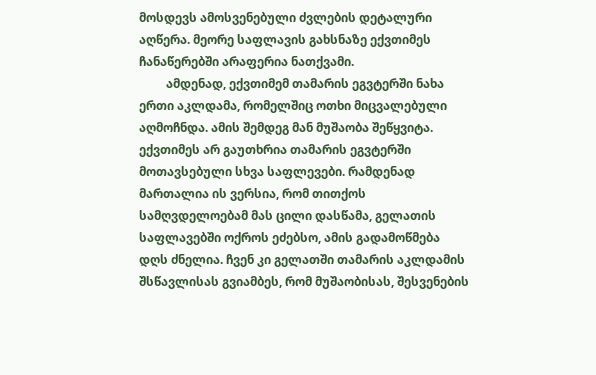მოსდევს ამოსვენებული ძვლების დეტალური აღწერა. მეორე საფლავის გახსნაზე ექვთიმეს ჩანაწერებში არაფერია ნათქვამი.
         ამდენად, ექვთიმემ თამარის ეგვტერში ნახა ერთი აკლდამა, რომელშიც ოთხი მიცვალებული აღმოჩნდა. ამის შემდეგ მან მუშაობა შეწყვიტა. ექვთიმეს არ გაუთხრია თამარის ეგვტერში მოთავსებული სხვა საფლევები. რამდენად მართალია ის ვერსია, რომ თითქოს სამღვდელოებამ მას ცილი დასწამა, გელათის საფლავებში ოქროს ეძებსო, ამის გადამოწმება დღს ძნელია. ჩვენ კი გელათში თამარის აკლდამის შსწავლისას გვიამბეს, რომ მუშაობისას, შესვენების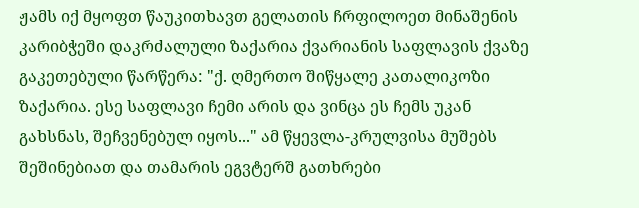ჟამს იქ მყოფთ წაუკითხავთ გელათის ჩრფილოეთ მინაშენის კარიბჭეში დაკრძალული ზაქარია ქვარიანის საფლავის ქვაზე გაკეთებული წარწერა: "ქ. ღმერთო შიწყალე კათალიკოზი ზაქარია. ესე საფლავი ჩემი არის და ვინცა ეს ჩემს უკან გახსნას, შეჩვენებულ იყოს..." ამ წყევლა-კრულვისა მუშებს შეშინებიათ და თამარის ეგვტერშ გათხრები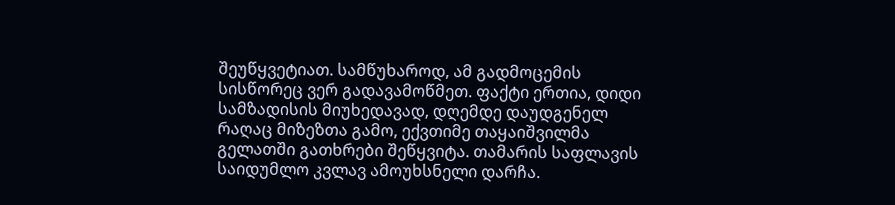შეუწყვეტიათ. სამწუხაროდ, ამ გადმოცემის სისწორეც ვერ გადავამოწმეთ. ფაქტი ერთია, დიდი სამზადისის მიუხედავად, დღემდე დაუდგენელ რაღაც მიზეზთა გამო, ექვთიმე თაყაიშვილმა გელათში გათხრები შეწყვიტა. თამარის საფლავის საიდუმლო კვლავ ამოუხსნელი დარჩა.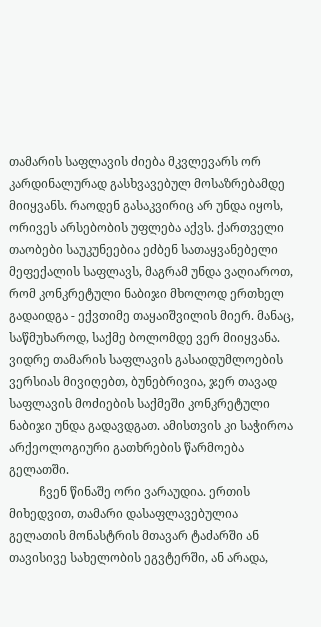თამარის საფლავის ძიება მკვლევარს ორ კარდინალურად გასხვავებულ მოსაზრებამდე მიიყვანს. რაოდენ გასაკვირიც არ უნდა იყოს, ორივეს არსებობის უფლება აქვს. ქართველი თაობები საუკუნეებია ეძბენ სათაყვანებელი მეფექალის საფლავს, მაგრამ უნდა ვაღიაროთ, რომ კონკრეტული ნაბიჯი მხოლოდ ერთხელ გადაიდგა - ექვთიმე თაყაიშვილის მიერ. მანაც, საწმუხაროდ, საქმე ბოლომდე ვერ მიიყვანა. ვიდრე თამარის საფლავის გასაიდუმლოების ვერსიას მივიღებთ, ბუნებრივია, ჯერ თავად საფლავის მოძიების საქმეში კონკრეტული ნაბიჯი უნდა გადავდგათ. ამისთვის კი საჭიროა არქეოლოგიური გათხრების წარმოება გელათში.
          ჩვენ წინაშე ორი ვარაუდია. ერთის მიხედვით, თამარი დასაფლავებულია გელათის მონასტრის მთავარ ტაძარში ან თავისივე სახელობის ეგვტერში, ან არადა,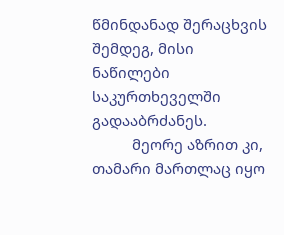წმინდანად შერაცხვის შემდეგ, მისი ნაწილები საკურთხეველში გადააბრძანეს.
          მეორე აზრით კი, თამარი მართლაც იყო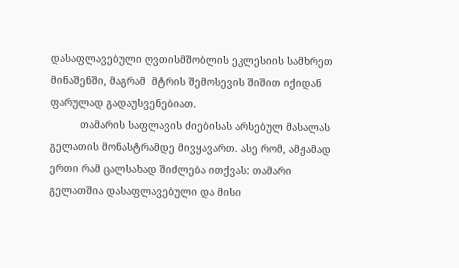დასაფლავებული ღვთისმშობლის ეკლესიის სამხრეთ მინაშენში, მაგრამ  მტრის შემოსევის შიშით იქიდან ფარულად გადაუსვენებიათ.
          თამარის საფლავის ძიებისას არსებულ მასალას გელათის მონასტრამდე მივყავართ. ასე რომ, ამჟამად ერთი რამ ცალსახად შიძლება ითქვას: თამარი გელათშია დასაფლავებული და მისი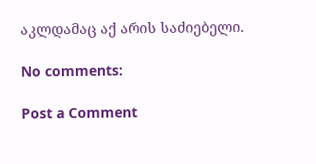აკლდამაც აქ არის საძიებელი.

No comments:

Post a Comment